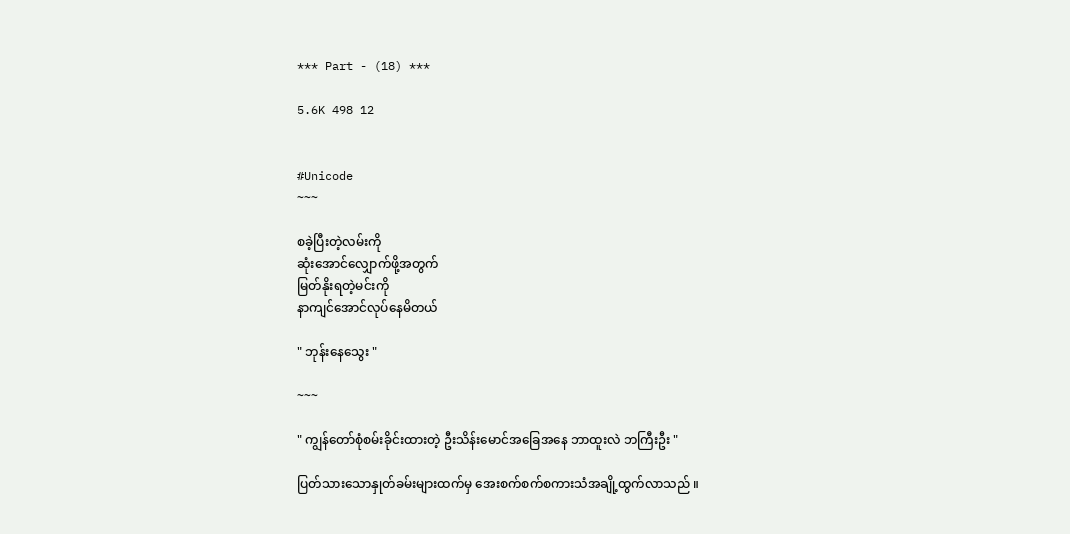*** Part - (18) ***

5.6K 498 12


#Unicode
~~~

စခဲ့ပြီးတဲ့လမ်းကို
ဆုံးအောင်လျှောက်ဖို့အတွက်
မြတ်နိုးရတဲ့မင်းကို
နာကျင်အောင်လုပ်နေမိတယ်

" ဘုန်းနေသွေး "

~~~

" ကျွန်တော်စုံစမ်းခိုင်းထားတဲ့ ဦးသိန်းမောင်အခြေအနေ ဘာထူးလဲ ဘကြီးဦး "

ပြတ်သားသောနှုတ်ခမ်းများထက်မှ အေးစက်စက်စကားသံအချို့ထွက်လာသည် ။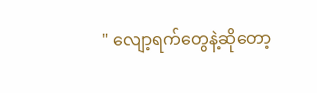" လျော့ရက်တွေနဲ့ဆိုတော့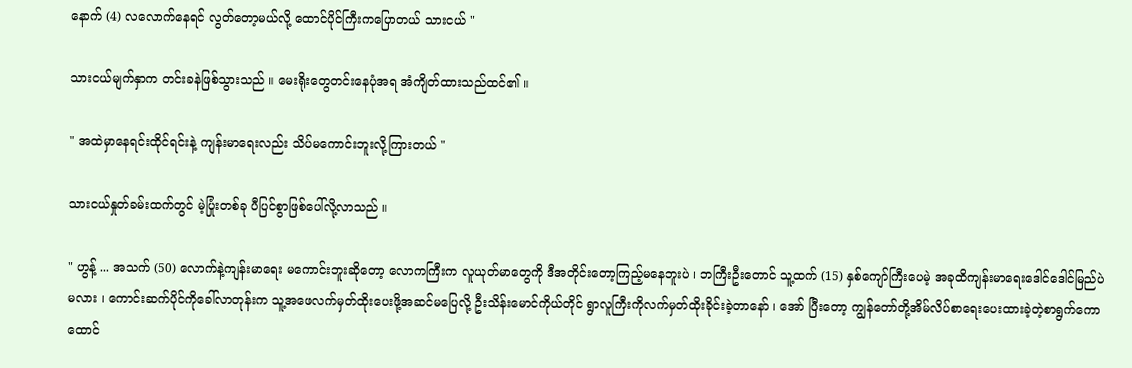နောက် (4) လလောက်နေရင် လွတ်တော့မယ်လို့ ထောင်ပိုင်ကြီးကပြောတယ် သားငယ် "

သားငယ်မျက်နှာက တင်းခနဲဖြစ်သွားသည် ။ မေးရိုးတွေတင်းနေပုံအရ အံကျိတ်ထားသည်ထင်၏ ။

" အထဲမှာနေရင်းထိုင်ရင်းနဲ့ ကျန်းမာရေးလည်း သိပ်မကောင်းဘူးလို့ကြားတယ် "

သားငယ်နှုတ်ခမ်းထက်တွင် မဲ့ပြုံးတစ်ခု ပီပြင်စွာဖြစ်ပေါ်လို့လာသည် ။

" ဟွန့် ... အသက် (50) လောက်နဲ့ကျန်းမာရေး မကောင်းဘူးဆိုတော့ လောကကြီးက လူယုတ်မာတွေကို ဒီအတိုင်းတော့ကြည့်မနေဘူးပဲ ၊ ဘကြီးဦးတောင် သူ့ထက် (15) နှစ်ကျော်ကြီးပေမဲ့ အခုထိကျန်းမာရေးဒေါင်ဒေါင်မြည်ပဲမလား ၊ ကောင်းဆက်ပိုင်ကိုခေါ်လာတုန်းက သူ့အဖေလက်မှတ်ထိုးပေးဖို့အဆင်မပြေလို့ ဦးသိန်းမောင်ကိုယ်တိုင် ရွာလူကြီးကိုလက်မှတ်ထိုးခိုင်းခဲ့တာနော် ၊ အော် ပြီးတော့ ကျွန်တော်တို့အိမ်လိပ်စာရေးပေးထားခဲ့တဲ့စာရွက်ကော ထောင်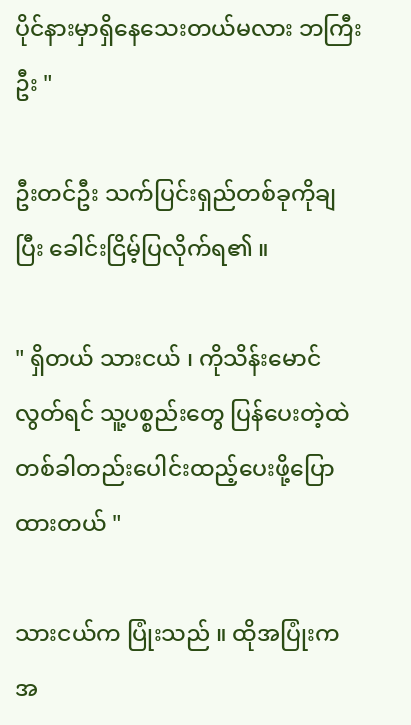ပိုင်နားမှာရှိနေသေးတယ်မလား ဘကြီးဦး "

ဦးတင်ဦး သက်ပြင်းရှည်တစ်ခုကိုချပြီး ခေါင်းငြိမ့်ပြလိုက်ရ၏ ။

" ရှိတယ် သားငယ် ၊ ကိုသိန်းမောင်လွတ်ရင် သူ့ပစ္စည်းတွေ ပြန်ပေးတဲ့ထဲ တစ်ခါတည်းပေါင်းထည့်ပေးဖို့ပြောထားတယ် "

သားငယ်က ပြုံးသည် ။ ထိုအပြုံးက အ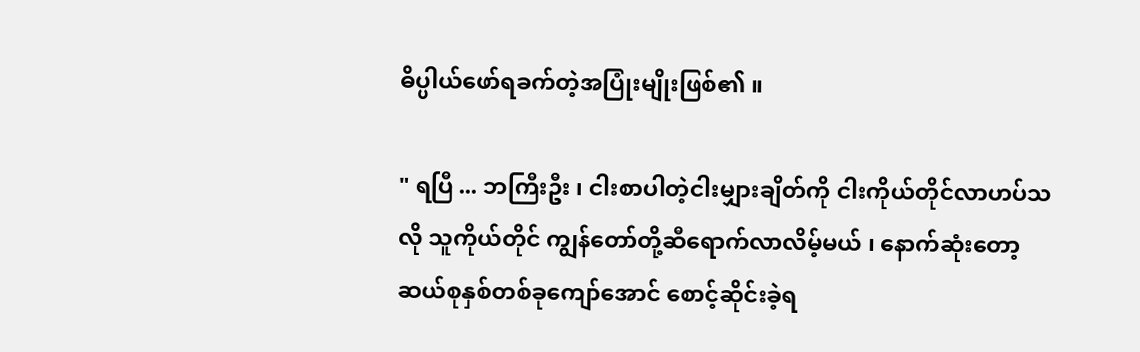ဓိပ္ပါယ်ဖော်ရခက်တဲ့အပြုံးမျိုးဖြစ်၏ ။

" ရပြီ ... ဘကြီးဦး ၊ ငါးစာပါတဲ့ငါးမျှားချိတ်ကို ငါးကိုယ်တိုင်လာဟပ်သလို သူကိုယ်တိုင် ကျွန်တော်တို့ဆီရောက်လာလိမ့်မယ် ၊ နောက်ဆုံးတော့ဆယ်စုနှစ်တစ်ခုကျော်အောင် စောင့်ဆိုင်းခဲ့ရ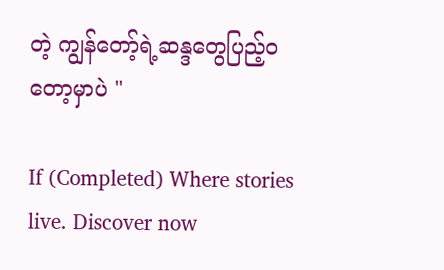တဲ့ ကျွန်တော့်ရဲ့ဆန္ဒတွေပြည့်ဝတော့မှာပဲ "

If (Completed) Where stories live. Discover now